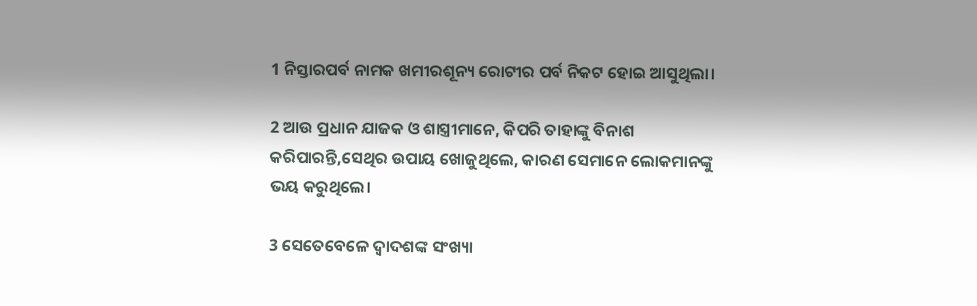1 ନିସ୍ତାରପର୍ବ ନାମକ ଖମୀରଶୂନ୍ୟ ରୋଟୀର ପର୍ବ ନିକଟ ହୋଇ ଆସୁଥିଲା।

2 ଆଉ ପ୍ରଧାନ ଯାଜକ ଓ ଶାସ୍ତ୍ରୀମାନେ, କିପରି ତାହାଙ୍କୁ ବିନାଶ କରିପାରନ୍ତି,ସେଥିର ଉପାୟ ଖୋଜୁଥିଲେ, କାରଣ ସେମାନେ ଲୋକମାନଙ୍କୁ ଭୟ କରୁଥିଲେ।

3 ସେତେବେଳେ ଦ୍ୱାଦଶଙ୍କ ସଂଖ୍ୟା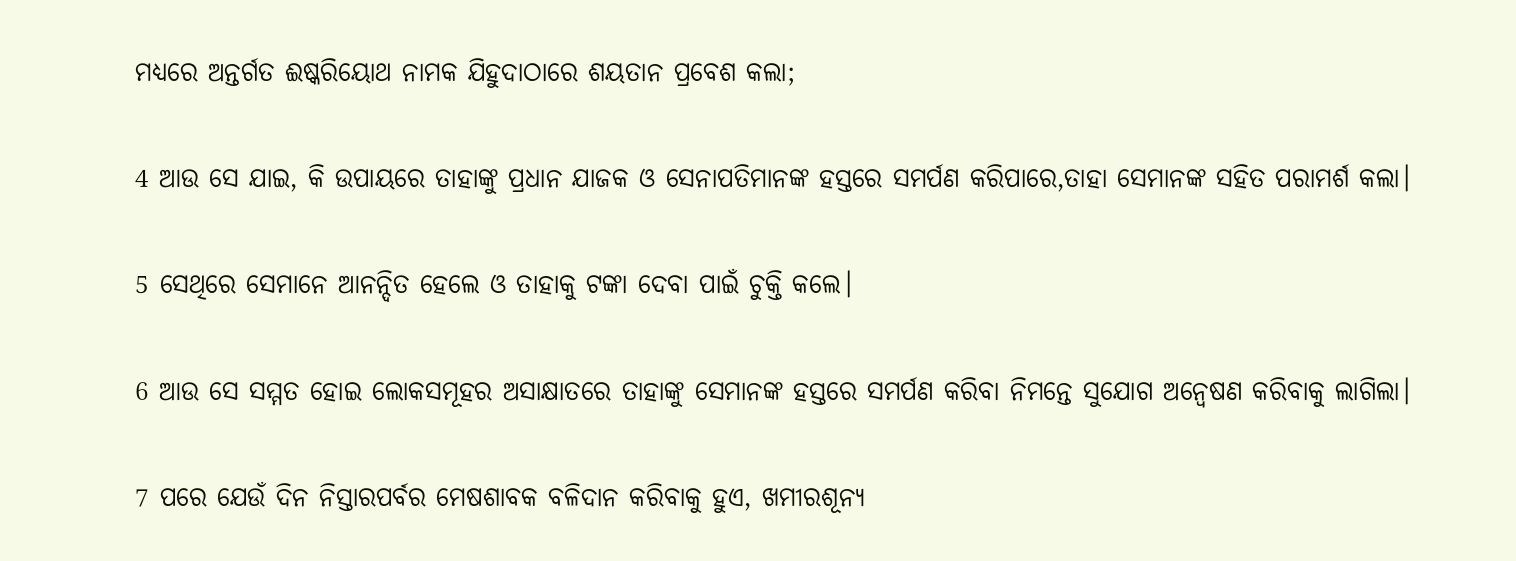ମଧ୍ୟରେ ଅନ୍ତର୍ଗତ ଈଷ୍କରିୟୋଥ ନାମକ ଯିହୁଦାଠାରେ ଶୟତାନ ପ୍ରବେଶ କଲା;

4 ଆଉ ସେ ଯାଇ, କି ଉପାୟରେ ତାହାଙ୍କୁ ପ୍ରଧାନ ଯାଜକ ଓ ସେନାପତିମାନଙ୍କ ହସ୍ତରେ ସମର୍ପଣ କରିପାରେ,ତାହା ସେମାନଙ୍କ ସହିତ ପରାମର୍ଶ କଲା।

5 ସେଥିରେ ସେମାନେ ଆନନ୍ଦିତ ହେଲେ ଓ ତାହାକୁ ଟଙ୍କା ଦେବା ପାଇଁ ଚୁକ୍ତି କଲେ।

6 ଆଉ ସେ ସମ୍ମତ ହୋଇ ଲୋକସମୂହର ଅସାକ୍ଷାତରେ ତାହାଙ୍କୁ ସେମାନଙ୍କ ହସ୍ତରେ ସମର୍ପଣ କରିବା ନିମନ୍ତେ ସୁଯୋଗ ଅନ୍ୱେଷଣ କରିବାକୁ ଲାଗିଲା।

7 ପରେ ଯେଉଁ ଦିନ ନିସ୍ତାରପର୍ବର ମେଷଶାବକ ବଳିଦାନ କରିବାକୁ ହୁଏ, ଖମୀରଶୂନ୍ୟ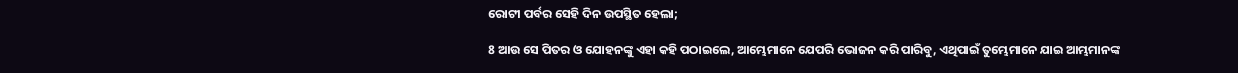ରୋଟୀ ପର୍ବର ସେହି ଦିନ ଉପସ୍ଥିତ ହେଲା;

8 ଆଉ ସେ ପିତର ଓ ଯୋହନଙ୍କୁ ଏହା କହି ପଠାଇଲେ, ଆମ୍ଭେମାନେ ଯେପରି ଭୋଜନ କରି ପାରିବୁ, ଏଥିପାଇଁ ତୁମ୍ଭେମାନେ ଯାଇ ଆମ୍ଭମାନଙ୍କ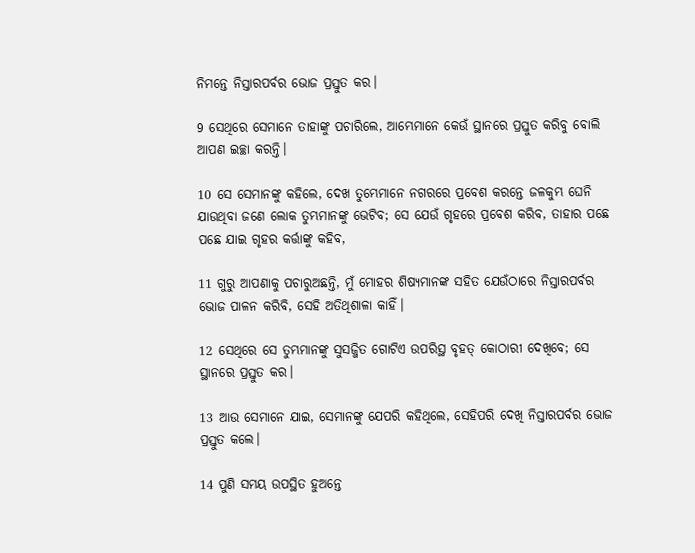ନିମନ୍ତେ ନିସ୍ତାରପର୍ବର ଭୋଜ ପ୍ରସ୍ତୁତ କର।

9 ସେଥିରେ ସେମାନେ ତାହାଙ୍କୁ ପଚାରିଲେ, ଆମ୍ଭେମାନେ କେଉଁ ସ୍ଥାନରେ ପ୍ରସ୍ତୁତ କରିବୁ ବୋଲି ଆପଣ ଇଚ୍ଛା କରନ୍ତି।

10 ସେ ସେମାନଙ୍କୁ କହିଲେ, ଦେଖ ତୁମ୍ଭେମାନେ ନଗରରେ ପ୍ରବେଶ କରନ୍ତେ ଜଳକୁମ୍ଭ ଘେନି ଯାଉଥିବା ଜଣେ ଲୋକ ତୁମ୍ଭମାନଙ୍କୁ ଭେଟିବ; ସେ ଯେଉଁ ଗୃହରେ ପ୍ରବେଶ କରିବ, ତାହାର ପଛେ ପଛେ ଯାଇ ଗୃହର କର୍ତ୍ତାଙ୍କୁ କହିବ,

11 ଗୁରୁ ଆପଣାକୁ ପଚାରୁଅଛନ୍ତି, ମୁଁ ମୋହର ଶିଷ୍ୟମାନଙ୍କ ସହିତ ଯେଉଁଠାରେ ନିସ୍ତାରପର୍ବର ଭୋଜ ପାଳନ କରିବି, ସେହି ଅତିଥିଶାଳା କାହିଁ।

12 ସେଥିରେ ସେ ତୁମ୍ଭମାନଙ୍କୁ ସୁସଜ୍ଜିତ ଗୋଟିଏ ଉପରିସ୍ଥ ବୃହତ୍ କୋଠାରୀ ଦେଖିବେ; ସେ ସ୍ଥାନରେ ପ୍ରସ୍ତୁତ କର।

13 ଆଉ ସେମାନେ ଯାଇ, ସେମାନଙ୍କୁ ଯେପରି କହିଥିଲେ, ସେହିପରି ଦେଖି ନିସ୍ତାରପର୍ବର ଭୋଜ ପ୍ରସ୍ତୁତ କଲେ।

14 ପୁଣି ସମୟ ଉପସ୍ଥିତ ହୁଅନ୍ତେ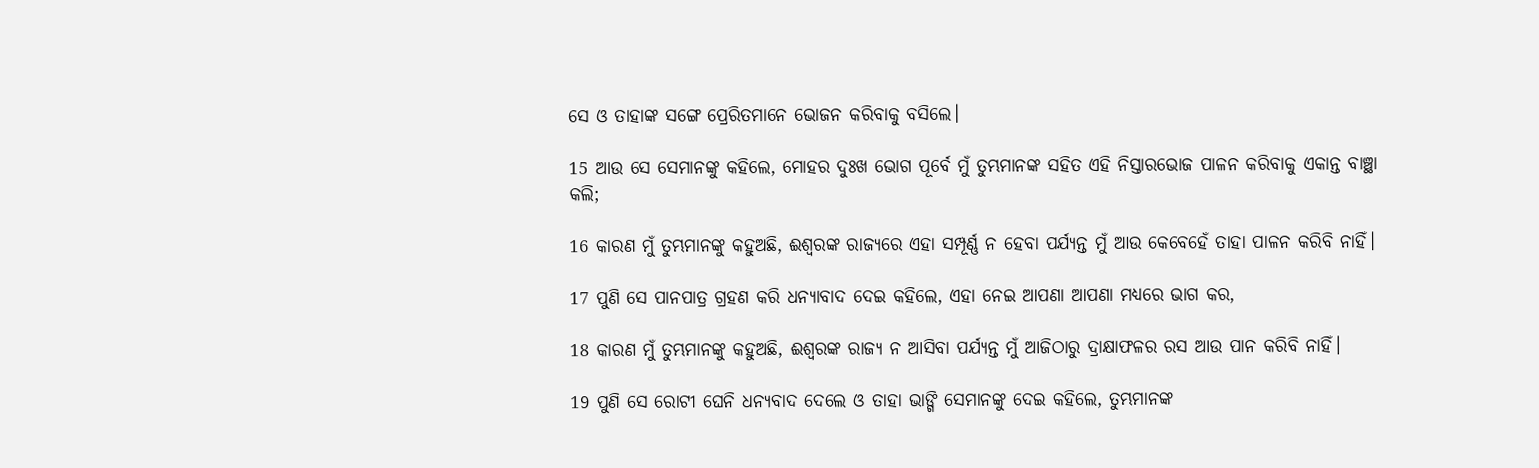ସେ ଓ ତାହାଙ୍କ ସଙ୍ଗେ ପ୍ରେରିତମାନେ ଭୋଜନ କରିବାକୁ ବସିଲେ।

15 ଆଉ ସେ ସେମାନଙ୍କୁ କହିଲେ, ମୋହର ଦୁଃଖ ଭୋଗ ପୂର୍ବେ ମୁଁ ତୁମ୍ଭମାନଙ୍କ ସହିତ ଏହି ନିସ୍ତାରଭୋଜ ପାଳନ କରିବାକୁ ଏକାନ୍ତ ବାଞ୍ଛା କଲି;

16 କାରଣ ମୁଁ ତୁମ୍ଭମାନଙ୍କୁ କହୁଅଛି, ଈଶ୍ୱରଙ୍କ ରାଜ୍ୟରେ ଏହା ସମ୍ପୂର୍ଣ୍ଣ ନ ହେବା ପର୍ଯ୍ୟନ୍ତ ମୁଁ ଆଉ କେବେହେଁ ତାହା ପାଳନ କରିବି ନାହିଁ।

17 ପୁଣି ସେ ପାନପାତ୍ର ଗ୍ରହଣ କରି ଧନ୍ୟାବାଦ ଦେଇ କହିଲେ, ଏହା ନେଇ ଆପଣା ଆପଣା ମଧ୍ୟରେ ଭାଗ କର,

18 କାରଣ ମୁଁ ତୁମ୍ଭମାନଙ୍କୁ କହୁଅଛି, ଈଶ୍ୱରଙ୍କ ରାଜ୍ୟ ନ ଆସିବା ପର୍ଯ୍ୟନ୍ତ ମୁଁ ଆଜିଠାରୁ ଦ୍ରାକ୍ଷାଫଳର ରସ ଆଉ ପାନ କରିବି ନାହିଁ।

19 ପୁଣି ସେ ରୋଟୀ ଘେନି ଧନ୍ୟବାଦ ଦେଲେ ଓ ତାହା ଭାଙ୍ଗି ସେମାନଙ୍କୁ ଦେଇ କହିଲେ, ତୁମ୍ଭମାନଙ୍କ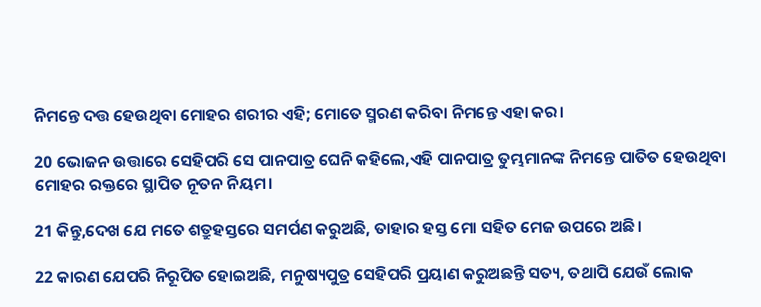ନିମନ୍ତେ ଦତ୍ତ ହେଉଥିବା ମୋହର ଶରୀର ଏହି; ମୋତେ ସ୍ମରଣ କରିବା ନିମନ୍ତେ ଏହା କର।

20 ଭୋଜନ ଉତ୍ତାରେ ସେହିପରି ସେ ପାନପାତ୍ର ଘେନି କହିଲେ,ଏହି ପାନପାତ୍ର ତୁମ୍ଭମାନଙ୍କ ନିମନ୍ତେ ପାତିତ ହେଉଥିବା ମୋହର ରକ୍ତରେ ସ୍ଥାପିତ ନୂତନ ନିୟମ।

21 କିନ୍ତୁ,ଦେଖ ଯେ ମତେ ଶତ୍ରୁହସ୍ତରେ ସମର୍ପଣ କରୁଅଛି, ତାହାର ହସ୍ତ ମୋ ସହିତ ମେଜ ଉପରେ ଅଛି।

22 କାରଣ ଯେପରି ନିରୂପିତ ହୋଇଅଛି, ମନୁଷ୍ୟପୁତ୍ର ସେହିପରି ପ୍ରୟାଣ କରୁଅଛନ୍ତି ସତ୍ୟ, ତଥାପି ଯେଉଁ ଲୋକ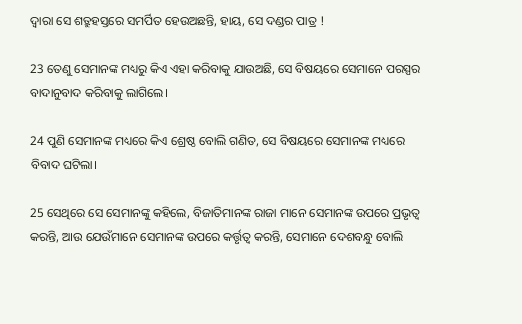ଦ୍ୱାରା ସେ ଶତ୍ରୁହସ୍ତରେ ସମର୍ପିତ ହେଉଅଛନ୍ତି, ହାୟ, ସେ ଦଣ୍ଡର ପାତ୍ର !

23 ତେଣୁ ସେମାନଙ୍କ ମଧ୍ୟରୁ କିଏ ଏହା କରିବାକୁ ଯାଉଅଛି, ସେ ବିଷୟରେ ସେମାନେ ପରସ୍ପର ବାଦାନୁବାଦ କରିବାକୁ ଲାଗିଲେ।

24 ପୁଣି ସେମାନଙ୍କ ମଧ୍ୟରେ କିଏ ଶ୍ରେଷ୍ଠ ବୋଲି ଗଣିତ, ସେ ବିଷୟରେ ସେମାନଙ୍କ ମଧ୍ୟରେ ବିବାଦ ଘଟିଲା।

25 ସେଥିରେ ସେ ସେମାନଙ୍କୁ କହିଲେ, ବିଜାତିମାନଙ୍କ ରାଜା ମାନେ ସେମାନଙ୍କ ଉପରେ ପ୍ରଭୃତ୍ୱ କରନ୍ତି, ଆଉ ଯେଉଁମାନେ ସେମାନଙ୍କ ଉପରେ କର୍ତ୍ତୃତ୍ୱ କରନ୍ତି, ସେମାନେ ଦେଶବନ୍ଧୁ ବୋଲି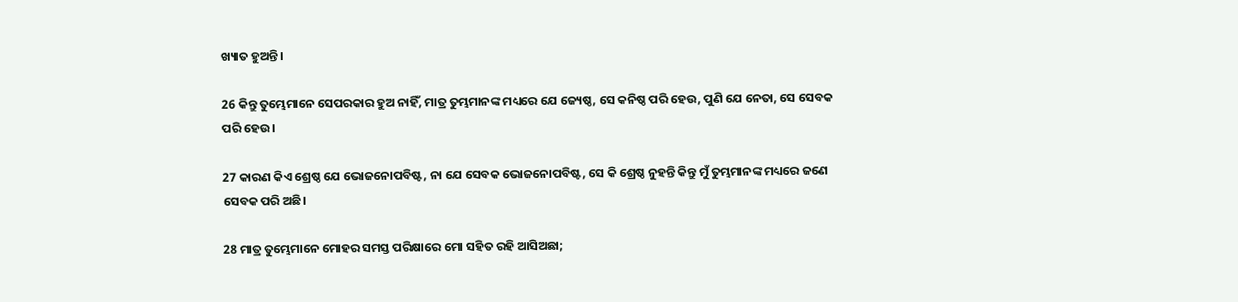ଖ୍ୟାତ ହୁଅନ୍ତି।

26 କିନ୍ତୁ ତୁମ୍ଭେମାନେ ସେପରକାର ହୁଅ ନାହିଁ, ମାତ୍ର ତୁମ୍ଭମାନଙ୍କ ମଧ୍ୟରେ ଯେ ଜ୍ୟେଷ୍ଠ, ସେ କନିଷ୍ଠ ପରି ହେଉ, ପୁଣି ଯେ ନେତା, ସେ ସେବକ ପରି ହେଉ।

27 କାରଣ କିଏ ଶ୍ରେଷ୍ଠ ଯେ ଭୋଜନୋପବିଷ୍ଟ, ନା ଯେ ସେବକ ଭୋଜନୋପବିଷ୍ଟ, ସେ କି ଶ୍ରେଷ୍ଠ ନୁହନ୍ତି କିନ୍ତୁ ମୁଁ ତୁମ୍ଭମାନଙ୍କ ମଧ୍ୟରେ ଜଣେ ସେବକ ପରି ଅଛି।

28 ମାତ୍ର ତୁମ୍ଭେମାନେ ମୋହର ସମସ୍ତ ପରିକ୍ଷାରେ ମୋ ସହିତ ରହି ଆସିଅଛା;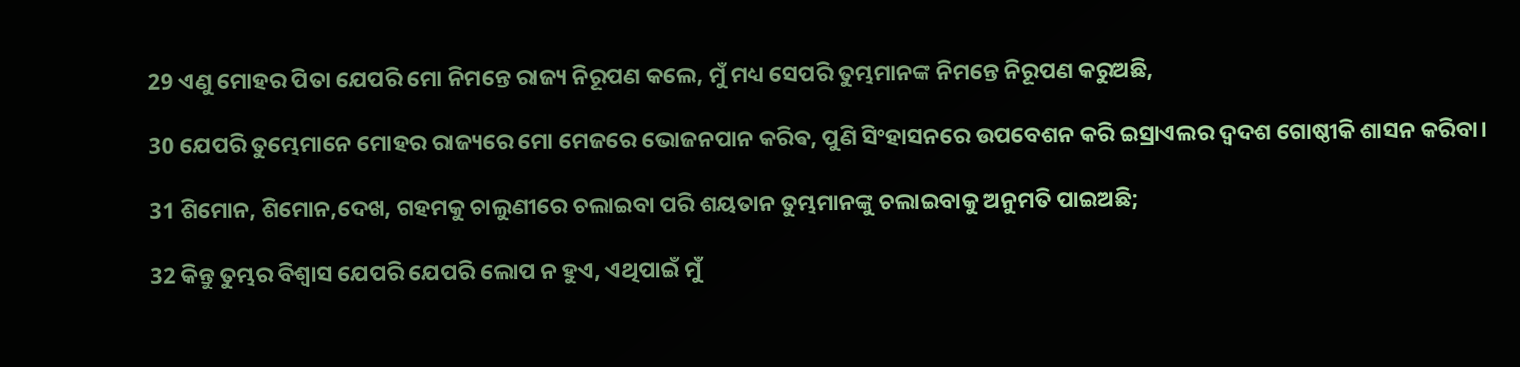29 ଏଣୁ ମୋହର ପିତା ଯେପରି ମୋ ନିମନ୍ତେ ରାଜ୍ୟ ନିରୂପଣ କଲେ, ମୁଁ ମଧ୍ୟ ସେପରି ତୁମ୍ଭମାନଙ୍କ ନିମନ୍ତେ ନିରୂପଣ କରୁଅଛି,

30 ଯେପରି ତୁମ୍ଭେମାନେ ମୋହର ରାଜ୍ୟରେ ମୋ ମେଜରେ ଭୋଜନପାନ କରିଵ, ପୁଣି ସିଂହାସନରେ ଉପବେଶନ କରି ଇସ୍ରାଏଲର ଦ୍ୱଦଶ ଗୋଷ୍ଠୀକି ଶାସନ କରିବା।

31 ଶିମୋନ, ଶିମୋନ,ଦେଖ, ଗହମକୁ ଚାଲୁଣୀରେ ଚଲାଇବା ପରି ଶୟତାନ ତୁମ୍ଭମାନଙ୍କୁ ଚଲାଇବାକୁ ଅନୁମତି ପାଇଅଛି;

32 କିନ୍ତୁ ତୁମ୍ଭର ବିଶ୍ୱାସ ଯେପରି ଯେପରି ଲୋପ ନ ହୁଏ, ଏଥିପାଇଁ ମୁଁ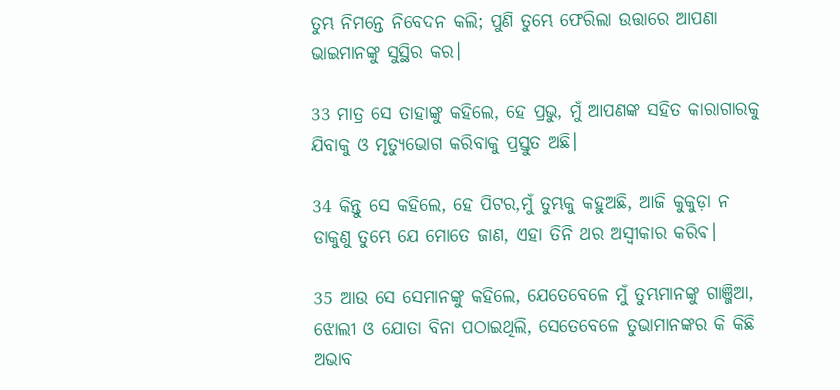ତୁମ୍ଭ ନିମନ୍ତେ ନିବେଦନ କଲି; ପୁଣି ତୁମ୍ଭେ ଫେରିଲା ଉତ୍ତାରେ ଆପଣା ଭାଇମାନଙ୍କୁ ସୁସ୍ଥିର କର।

33 ମାତ୍ର ସେ ତାହାଙ୍କୁ କହିଲେ, ହେ ପ୍ରଭୁ, ମୁଁ ଆପଣଙ୍କ ସହିତ କାରାଗାରକୁ ଯିବାକୁ ଓ ମୃତ୍ୟୁଭୋଗ କରିବାକୁ ପ୍ରସ୍ତୁତ ଅଛି।

34 କିନ୍ତୁ ସେ କହିଲେ, ହେ ପିଟର,ମୁଁ ତୁମ୍ଭକୁ କହୁଅଛି, ଆଜି କୁକୁଡ଼ା ନ ଡାକୁଣୁ ତୁମ୍ଭେ ଯେ ମୋତେ ଜାଣ, ଏହା ତିନି ଥର ଅସ୍ୱୀକାର କରିଵ।

35 ଆଉ ସେ ସେମାନଙ୍କୁ କହିଲେ, ଯେତେବେଳେ ମୁଁ ତୁମ୍ଭମାନଙ୍କୁ ଗାଞ୍ଜିଆ, ଝୋଲୀ ଓ ଯୋତା ବିନା ପଠାଇଥିଲି, ସେତେବେଳେ ତୁଭାମାନଙ୍କର କି କିଛି ଅଭାବ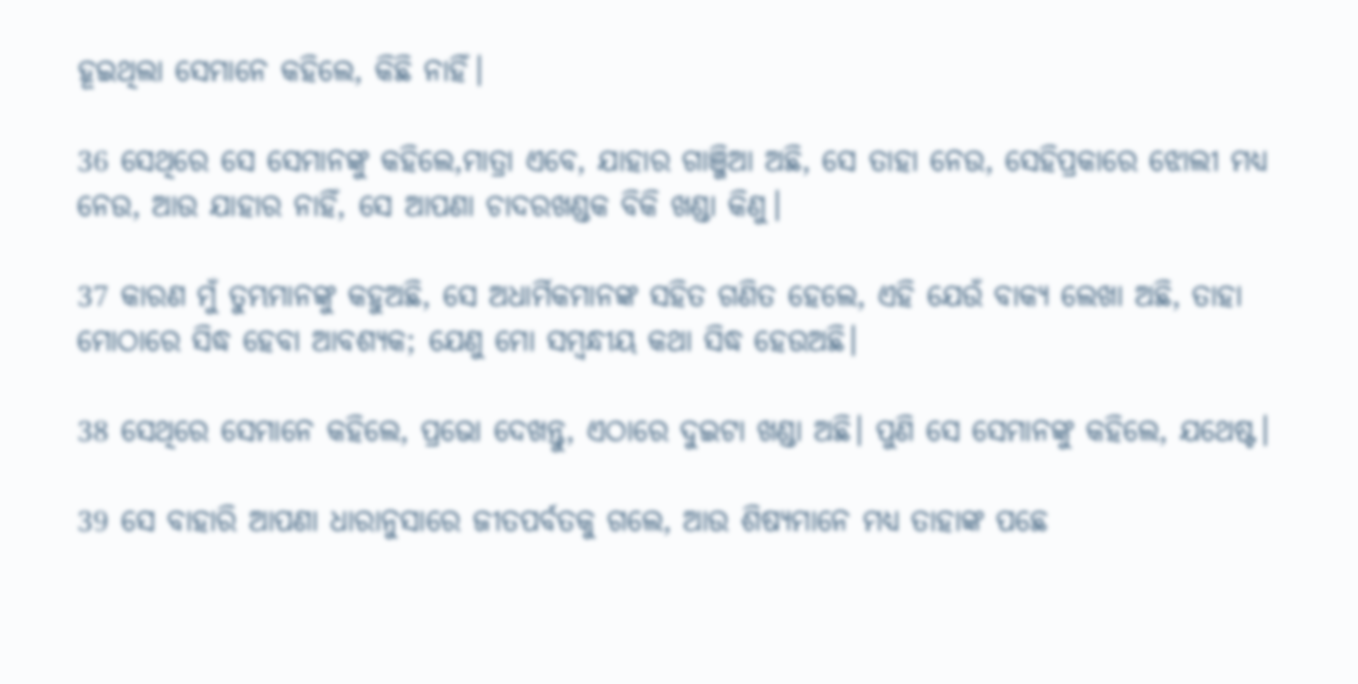ହୂଇଥିଲା ସେମାନେ କହିଲେ, କିଛି ନାହିଁ।

36 ସେଥିରେ ସେ ସେମାନଙ୍କୁ କହିଲେ,ମାତ୍ରା ଏବେ, ଯାହାର ଗାଞ୍ଜିଆ ଅଛି, ସେ ତାହା ନେଉ, ସେହିପ୍ରକାରେ ଝୋଲୀ ମଧ୍ୟ ନେଉ, ଆଉ ଯାହାର ନାହିଁ, ସେ ଆପଣା ଚାଦରଖଣ୍ଡକ ବିକି ଖଣ୍ଡା କିଣୁ।

37 କାରଣ ମୁଁ ତୁମ୍ଭମାନଙ୍କୁ କହୁଅଛି, ସେ ଅଧାର୍ମିକମାନଙ୍କ ସହିତ ଗଣିତ ହେଲେ, ଏହି ଯେଉଁ ବାକ୍ୟ ଲେଖା ଅଛି, ତାହା ମୋଠାରେ ସିଦ୍ଧ ହେବା ଆବଶ୍ୟକ; ଯେଣୁ ମୋ ସମ୍ବନ୍ଧୀୟ କଥା ସିଦ୍ଧ ହେଉଅଛି।

38 ସେଥିରେ ସେମାନେ କହିଲେ, ପ୍ରଭୋ ଦେଖନ୍ତୁ, ଏଠାରେ ଦୁଇଟା ଖଣ୍ଡା ଅଛି। ପୁଣି ସେ ସେମାନଙ୍କୁ କହିଲେ, ଯଥେଷ୍ଟ।

39 ସେ ବାହାରି ଆପଣା ଧାରାନୁସାରେ ଜୀତପର୍ବତକୁ ଗଲେ, ଆଉ ଶିଷ୍ୟମାନେ ମଧ୍ୟ ତାହାଙ୍କ ପଛେ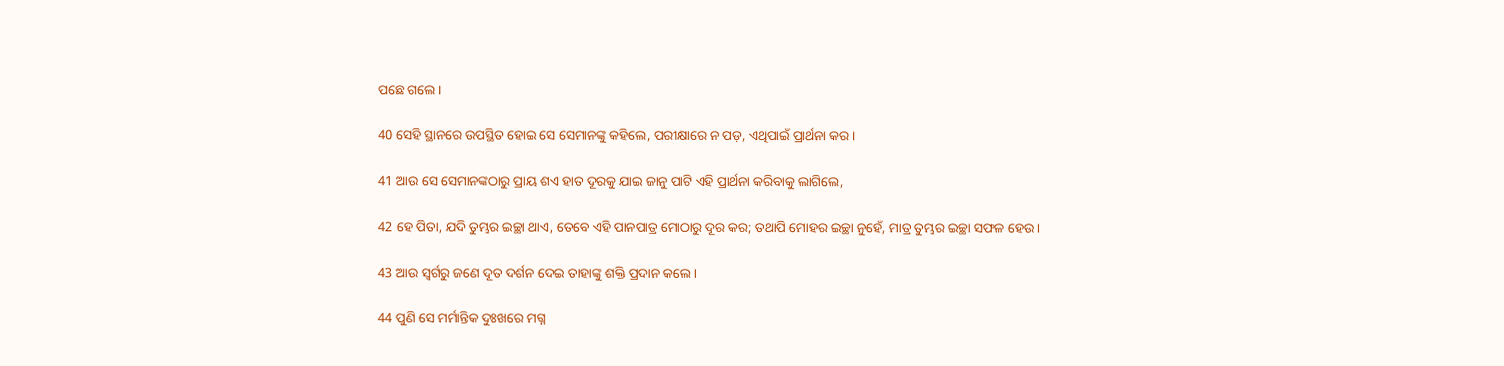ପଛେ ଗଲେ।

40 ସେହି ସ୍ଥାନରେ ଉପସ୍ଥିତ ହୋଇ ସେ ସେମାନଙ୍କୁ କହିଲେ, ପରୀକ୍ଷାରେ ନ ପଡ଼, ଏଥିପାଇଁ ପ୍ରାର୍ଥନା କର।

41 ଆଉ ସେ ସେମାନଙ୍କଠାରୁ ପ୍ରାୟ ଶଏ ହାତ ଦୂରକୁ ଯାଇ ଜାନୁ ପାଟି ଏହି ପ୍ରାର୍ଥନା କରିବାକୁ ଲାଗିଲେ,

42 ହେ ପିତା, ଯଦି ତୁମ୍ଭର ଇଚ୍ଛା ଥାଏ, ତେବେ ଏହି ପାନପାତ୍ର ମୋଠାରୁ ଦୂର କର; ତଥାପି ମୋହର ଇଚ୍ଛା ନୁହେଁ, ମାତ୍ର ତୁମ୍ଭର ଇଚ୍ଛା ସଫଳ ହେଉ।

43 ଆଉ ସ୍ୱର୍ଗରୁ ଜଣେ ଦୂତ ଦର୍ଶନ ଦେଇ ତାହାଙ୍କୁ ଶକ୍ତି ପ୍ରଦାନ କଲେ।

44 ପୁଣି ସେ ମର୍ମାନ୍ତିକ ଦୁଃଖରେ ମଗ୍ନ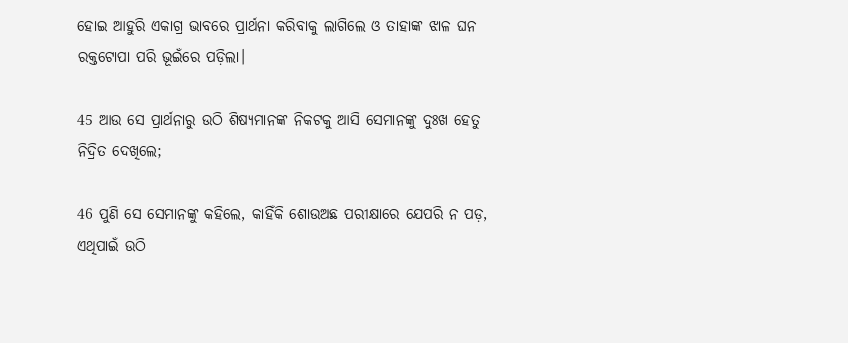ହୋଇ ଆହୁରି ଏକାଗ୍ର ଭାବରେ ପ୍ରାର୍ଥନା କରିବାକୁ ଲାଗିଲେ ଓ ତାହାଙ୍କ ଝାଳ ଘନ ରକ୍ତଟୋପା ପରି ଭୂଇଁରେ ପଡ଼ିଲା।

45 ଆଉ ସେ ପ୍ରାର୍ଥନାରୁ ଉଠି ଶିଷ୍ୟମାନଙ୍କ ନିକଟକୁ ଆସି ସେମାନଙ୍କୁ ଦୁଃଖ ହେତୁ ନିଦ୍ରିତ ଦେଖିଲେ;

46 ପୁଣି ସେ ସେମାନଙ୍କୁ କହିଲେ, କାହିଁକି ଶୋଉଅଛ ପରୀକ୍ଷାରେ ଯେପରି ନ ପଡ଼, ଏଥିପାଇଁ ଉଠି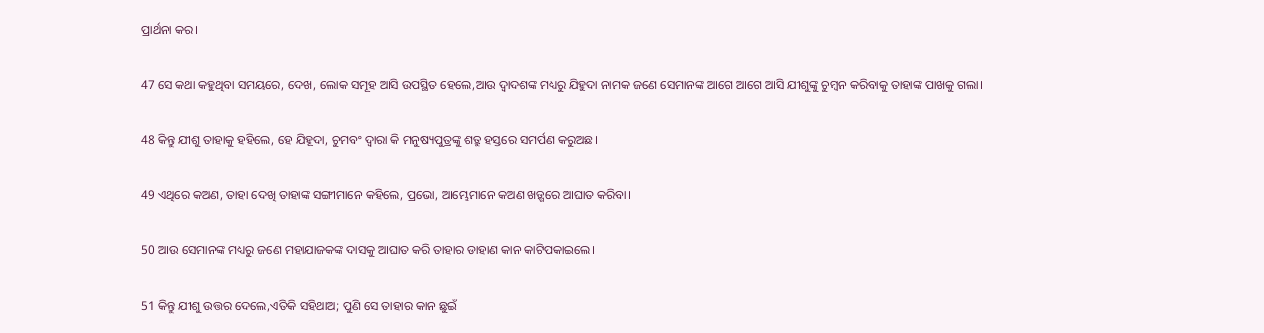ପ୍ରାର୍ଥନା କର।

47 ସେ କଥା କହୁଥିବା ସମୟରେ, ଦେଖ, ଲୋକ ସମୂହ ଆସି ଉପସ୍ଥିତ ହେଲେ,ଆଉ ଦ୍ୱାଦଶଙ୍କ ମଧ୍ୟରୁ ଯିହୁଦା ନାମକ ଜଣେ ସେମାନଙ୍କ ଆଗେ ଆଗେ ଆସି ଯୀଶୁଙ୍କୁ ଚୁମ୍ବନ କରିବାକୁ ତାହାଙ୍କ ପାଖକୁ ଗଲା।

48 କିନ୍ତୁ ଯୀଶୁ ତାହାକୁ ହହିଲେ, ହେ ଯିହୂଦା, ଚୁମବଂ ଦ୍ୱାରା କି ମନୁଷ୍ୟପୁତ୍ରଙ୍କୁ ଶତ୍ରୁ ହସ୍ତରେ ସମର୍ପଣ କରୁଅଛ।

49 ଏଥିରେ କଅଣ, ତାହା ଦେଖି ତାହାଙ୍କ ସଙ୍ଗୀମାନେ କହିଲେ, ପ୍ରଭୋ, ଆମ୍ଭେମାନେ କଅଣ ଖଡ଼୍ଗରେ ଆଘାତ କରିବା।

50 ଆଉ ସେମାନଙ୍କ ମଧ୍ୟରୁ ଜଣେ ମହାଯାଜକଙ୍କ ଦାସକୁ ଆଘାତ କରି ତାହାର ଡାହାଣ କାନ କାଟିପକାଇଲେ।

51 କିନ୍ତୁ ଯୀଶୁ ଉତ୍ତର ଦେଲେ,ଏତିକି ସହିଥାଅ; ପୁଣି ସେ ତାହାର କାନ ଛୁଇଁ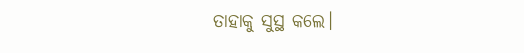ତାହାକୁ ସୁସ୍ଥ କଲେ।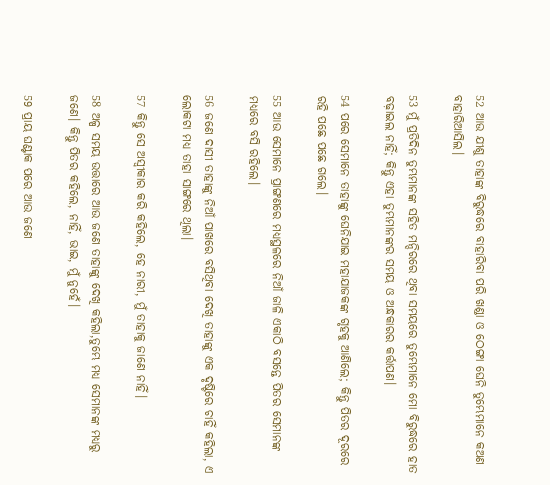52 ଆଉ ଯୀଶୁ ତାହାଙ୍କ ବିରୁଦ୍ଧରେ ବାହାରିବା ପରି ଖଣ୍ଡା ଓ ଠେଙ୍ଗା ଘେନି ତୁମ୍ଭେମାନେ କଅଣ ବାହାରିଆସିଲ।

53 ମୁଁ ପ୍ରତିଦିନ ତୁମ୍ଭମାନଙ୍କ ସହିତ ମନ୍ଦିରରେ ଥିବା ସମୟରେ ତୁମ୍ଭେମାନେ ମୋ ବିରୁଦ୍ଧରେ ହାତ ବଢ଼ାଇଲ ନାହିଁ; କିନ୍ତୁ ଏହା ତୁମ୍ଭମାନଙ୍କର ସମୟ ଓ ଅନ୍ଧକାରର କର୍ତ୍ତାପଣ।

54 ପରେ ସେମାନେ ତାହାଙ୍କୁ ଘେନିଯାଇ ମହାଯାଜକଙ୍କ ଗୃହକୁ ଆଣିଲେ; କିନ୍ତୁ ପିତର ଦୂରରେ ରହି ପଛେ ପଛେ ଗଲେ।

55 ଆଉ ସେମାନେ ପ୍ରାଙ୍ଗଣରେ ମଧ୍ୟସ୍ଥଳରେ ନିଆଁ ଜାଳି ଏକାଠି ବସନ୍ତେ ପିତର ସେମାନଙ୍କ ମଧ୍ୟରେ ବସି ରହିଲେ।

56 ଜଣେ ଦାସୀ ତାହାଙ୍କୁ ନିଆଁ ପାଖରେ ବସିଥିବା ଦେଖି ତାହାଙ୍କୁ ଏକ ଦୃଷ୍ଟିରେ ଚାହିଁ କହିଲା, ଏ ଲୋକଟା ମଧ୍ୟ ତାହା ସାଙ୍ଗରେ ଥିଲା।

57 କିନ୍ତୁ ସେ ଅସ୍ୱୀକାର କରି କହିଲେ, ହେ ନାରୀ, ମୁଁ ତାହାକୁ ଜାଣେ ନାହିଁ।

58 ଅଳ୍ପ ସମୟ ଉତ୍ତାରେ ଆଉ ଜଣେ ତାହାଙ୍କୁ ଦେଖି କହିଲା,ତୁମ୍ଭେ ମଧ୍ୟ ସେମାନଙ୍କ ମଧ୍ୟରୁ ଜଣେ। କିନ୍ତୁ ପିତର କହିଲେ, ନାହିଁ, ଭାଇ, ମୁଁ ନୁହେଁ।

59 ପ୍ରାୟ ଘଣ୍ଟାକ ପରେ ଆଉ ଜଣେ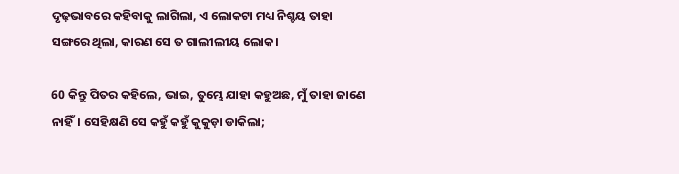ଦୃଢ଼ଭାବରେ କହିବାକୁ ଲାଗିଲା, ଏ ଲୋକଟା ମଧ୍ୟ ନିଶ୍ଚୟ ତାହା ସଙ୍ଗରେ ଥିଲା, କାରଣ ସେ ତ ଗାଲୀଲୀୟ ଲୋକ।

60 କିନ୍ତୁ ପିତର କହିଲେ, ଭାଇ, ତୁମ୍ଭେ ଯାହା କହୁଅଛ, ମୁଁ ତାହା ଜାଣେ ନାହିଁ। ସେହିକ୍ଷଣି ସେ କହୁଁ କହୁଁ କୁକୁଡ଼ା ଡାକିଲା;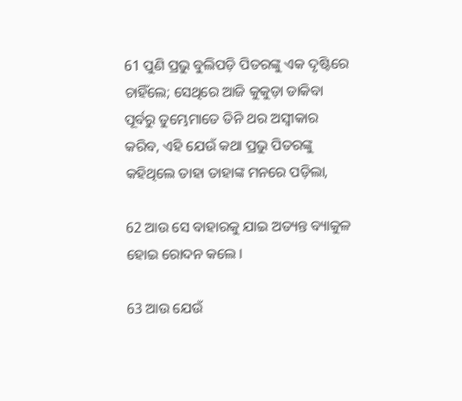61 ପୁଣି ପ୍ରଭୁ ବୁଲିପଡ଼ି ପିତରଙ୍କୁ ଏକ ଦୃଷ୍ଟିରେ ଚାହିଁଲେ; ସେଥିରେ ଆଜି କୁକୁଡ଼ା ଡାକିବା ପୂର୍ବରୁ ତୁମ୍ଭେମାତେ ତିନି ଥର ଅସ୍ୱୀକାର କରିବ, ଏହି ଯେଉଁ କଥା ପ୍ରଭୁ ପିତରଙ୍କୁ କହିଥିଲେ ତାହା ତାହାଙ୍କ ମନରେ ପଡ଼ିଲା,

62 ଆଉ ସେ ବାହାରକୁ ଯାଇ ଅତ୍ୟନ୍ତ ବ୍ୟାକୁଳ ହୋଇ ରୋଦନ କଲେ।

63 ଆଉ ଯେଉଁ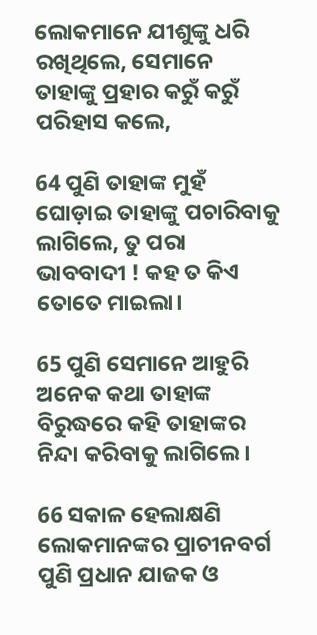ଲୋକମାନେ ଯୀଶୁଙ୍କୁ ଧରି ରଖିଥିଲେ, ସେମାନେ ତାହାଙ୍କୁ ପ୍ରହାର କରୁଁ କରୁଁ ପରିହାସ କଲେ,

64 ପୁଣି ତାହାଙ୍କ ମୁହଁ ଘୋଡ଼ାଇ ତାହାଙ୍କୁ ପଚାରିବାକୁ ଲାଗିଲେ, ତୁ ପରା ଭାବବାଦୀ ! କହ ତ କିଏ ତୋତେ ମାଇଲା।

65 ପୁଣି ସେମାନେ ଆହୁରି ଅନେକ କଥା ତାହାଙ୍କ ବିରୁଦ୍ଧରେ କହି ତାହାଙ୍କର ନିନ୍ଦା କରିବାକୁ ଲାଗିଲେ।

66 ସକାଳ ହେଲାକ୍ଷଣି ଲୋକମାନଙ୍କର ପ୍ରାଚୀନବର୍ଗ ପୁଣି ପ୍ରଧାନ ଯାଜକ ଓ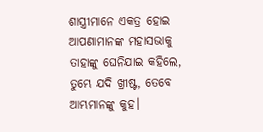ଶାସ୍ତ୍ରୀମାନେ ଏକତ୍ର ହୋଇ ଆପଣାମାନଙ୍କ ମହାସଭାକୁ ତାହାଙ୍କୁ ଘେନିଯାଇ କହିଲେ, ତୁମ୍ଭେ ଯଦି ଖ୍ରୀଷ୍ଟ, ତେବେ ଆମ୍ଭମାନଙ୍କୁ କୁହ।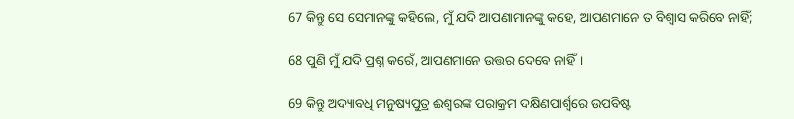67 କିନ୍ତୁ ସେ ସେମାନଙ୍କୁ କହିଲେ, ମୁଁ ଯଦି ଆପଣାମାନଙ୍କୁ କହେ, ଆପଣମାନେ ତ ବିଶ୍ୱାସ କରିବେ ନାହିଁ;

68 ପୁଣି ମୁଁ ଯଦି ପ୍ରଶ୍ନ କରେଁ, ଆପଣମାନେ ଉତ୍ତର ଦେବେ ନାହିଁ।

69 କିନ୍ତୁ ଅଦ୍ୟାବଧି ମନୁଷ୍ୟପୁତ୍ର ଈଶ୍ୱରଙ୍କ ପରାକ୍ରମ ଦକ୍ଷିଣପାର୍ଶ୍ୱରେ ଉପବିଷ୍ଟ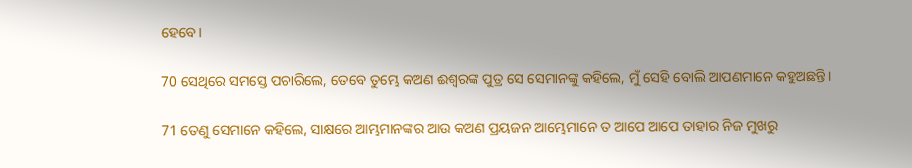ହେବେ।

70 ସେଥିରେ ସମସ୍ତେ ପଚାରିଲେ, ତେବେ ତୁମ୍ଭେ କଅଣ ଈଶ୍ୱରଙ୍କ ପୁତ୍ର ସେ ସେମାନଙ୍କୁ କହିଲେ, ମୁଁ ସେହି ବୋଲି ଆପଣମାନେ କହୁଅଛନ୍ତି।

71 ତେଣୁ ସେମାନେ କହିଲେ, ସାକ୍ଷରେ ଆମ୍ଭମାନଙ୍କର ଆଉ କଅଣ ପ୍ରୟଜନ ଆମ୍ଭେମାନେ ତ ଆପେ ଆପେ ତାହାର ନିଜ ମୁଖରୁ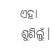ଏହା ଶୁଣିଲୁଁ।